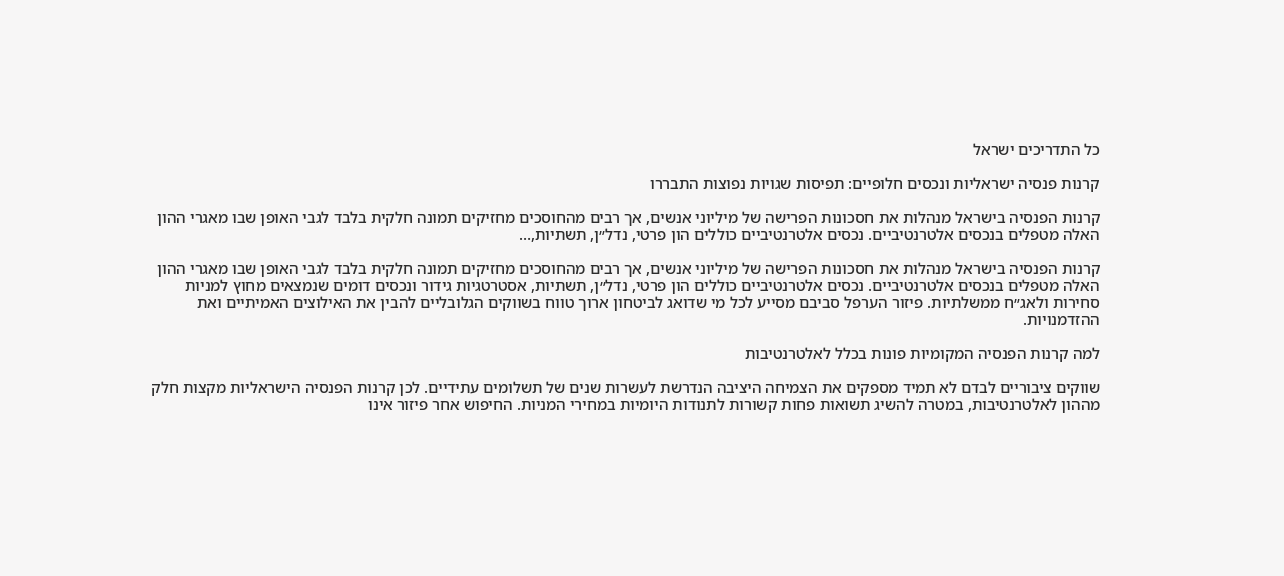כל התדריכים ישראל

קרנות פנסיה ישראליות ונכסים חלופיים: תפיסות שגויות נפוצות התבררו

קרנות הפנסיה בישראל מנהלות את חסכונות הפרישה של מיליוני אנשים, אך רבים מהחוסכים מחזיקים תמונה חלקית בלבד לגבי האופן שבו מאגרי ההון האלה מטפלים בנכסים אלטרנטיביים. נכסים אלטרנטיביים כוללים הון פרטי, נדל״ן, תשתיות,…

קרנות הפנסיה בישראל מנהלות את חסכונות הפרישה של מיליוני אנשים, אך רבים מהחוסכים מחזיקים תמונה חלקית בלבד לגבי האופן שבו מאגרי ההון האלה מטפלים בנכסים אלטרנטיביים. נכסים אלטרנטיביים כוללים הון פרטי, נדל״ן, תשתיות, אסטרטגיות גידור ונכסים דומים שנמצאים מחוץ למניות סחירות ולאג״ח ממשלתיות. פיזור הערפל סביבם מסייע לכל מי שדואג לביטחון ארוך טווח בשווקים הגלובליים להבין את האילוצים האמיתיים ואת ההזדמנויות.

למה קרנות הפנסיה המקומיות פונות בכלל לאלטרנטיבות

שווקים ציבוריים לבדם לא תמיד מספקים את הצמיחה היציבה הנדרשת לעשרות שנים של תשלומים עתידיים. לכן קרנות הפנסיה הישראליות מקצות חלק מההון לאלטרנטיבות, במטרה להשיג תשואות פחות קשורות לתנודות היומיות במחירי המניות. החיפוש אחר פיזור אינו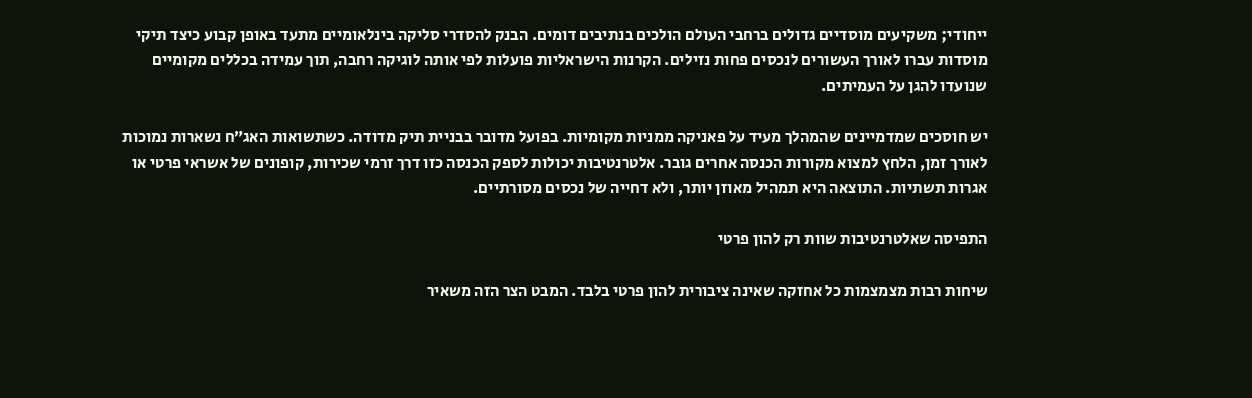ייחודי; משקיעים מוסדיים גדולים ברחבי העולם הולכים בנתיבים דומים. הבנק להסדרי סליקה בינלאומיים מתעד באופן קבוע כיצד תיקי מוסדות עברו לאורך העשורים לנכסים פחות נזילים. הקרנות הישראליות פועלות לפי אותה לוגיקה רחבה, תוך עמידה בכללים מקומיים שנועדו להגן על העמיתים.

יש חוסכים שמדמיינים שהמהלך מעיד על פאניקה ממניות מקומיות. בפועל מדובר בבניית תיק מדודה. כשתשואות האג״ח נשארות נמוכות לאורך זמן, הלחץ למצוא מקורות הכנסה אחרים גובר. אלטרנטיבות יכולות לספק הכנסה כזו דרך זרמי שכירות, קופונים של אשראי פרטי או אגרות תשתיות. התוצאה היא תמהיל מאוזן יותר, ולא דחייה של נכסים מסורתיים.

התפיסה שאלטרנטיבות שוות רק להון פרטי

שיחות רבות מצמצמות כל אחזקה שאינה ציבורית להון פרטי בלבד. המבט הצר הזה משאיר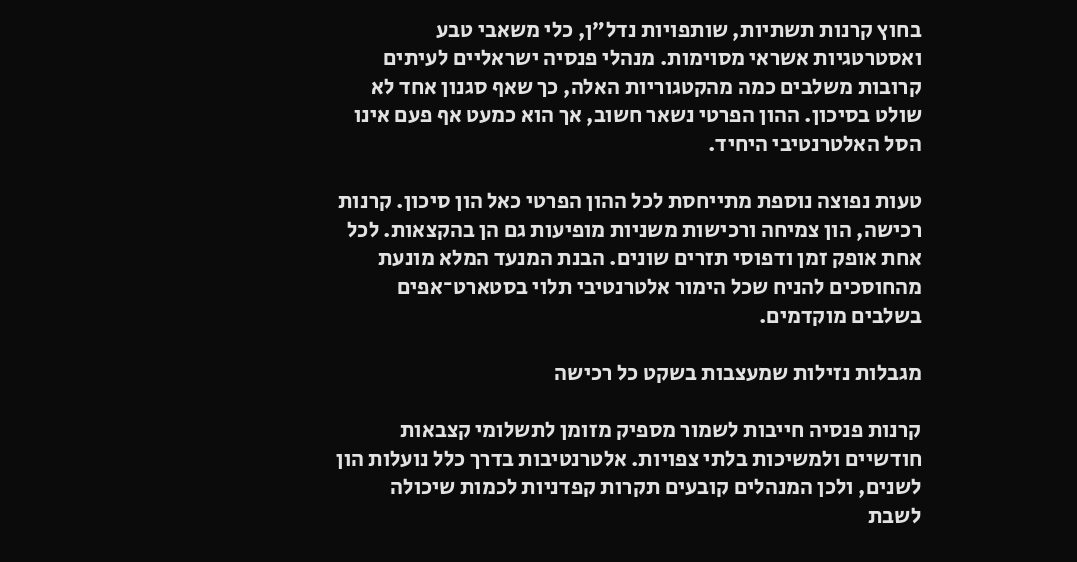בחוץ קרנות תשתיות, שותפויות נדל״ן, כלי משאבי טבע ואסטרטגיות אשראי מסוימות. מנהלי פנסיה ישראליים לעיתים קרובות משלבים כמה מהקטגוריות האלה, כך שאף סגנון אחד לא שולט בסיכון. ההון הפרטי נשאר חשוב, אך הוא כמעט אף פעם אינו הסל האלטרנטיבי היחיד.

טעות נפוצה נוספת מתייחסת לכל ההון הפרטי כאל הון סיכון. קרנות רכישה, הון צמיחה ורכישות משניות מופיעות גם הן בהקצאות. לכל אחת אופק זמן ודפוסי תזרים שונים. הבנת המנעד המלא מונעת מהחוסכים להניח שכל הימור אלטרנטיבי תלוי בסטארט־אפים בשלבים מוקדמים.

מגבלות נזילות שמעצבות בשקט כל רכישה

קרנות פנסיה חייבות לשמור מספיק מזומן לתשלומי קצבאות חודשיים ולמשיכות בלתי צפויות. אלטרנטיבות בדרך כלל נועלות הון לשנים, ולכן המנהלים קובעים תקרות קפדניות לכמות שיכולה לשבת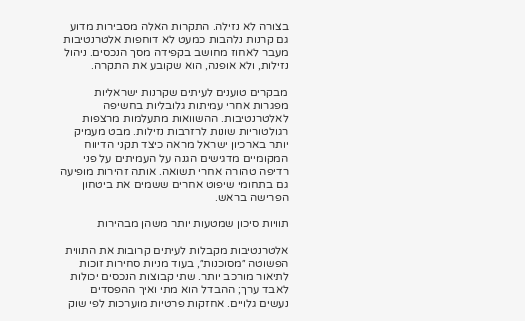בצורה לא נזילה. התקרות האלה מסבירות מדוע גם קרנות נלהבות כמעט לא דוחפות אלטרנטיבות מעבר לאחוז מחושב בקפידה מסך הנכסים. ניהול נזילות, ולא אופנה, הוא שקובע את התקרה.

מבקרים טוענים לעיתים שקרנות ישראליות מפגרות אחרי עמיתות גלובליות בחשיפה לאלטרנטיבות. ההשוואות מתעלמות מרצפות רגולטוריות שונות לרזרבות נזילות. מבט מעמיק יותר בארכיון ישראל מראה כיצד תקני הדיווח המקומיים מדגישים הגנה על העמיתים על פני רדיפה טהורה אחרי תשואה. אותה זהירות מופיעה גם בתחומי שיפוט אחרים ששמים את ביטחון הפרישה בראש.

תוויות סיכון שמטעות יותר משהן מבהירות

אלטרנטיבות מקבלות לעיתים קרובות את התווית הפשוטה ״מסוכנות״, בעוד מניות סחירות זוכות לתיאור מורכב יותר. שתי קבוצות הנכסים יכולות לאבד ערך; ההבדל הוא מתי ואיך ההפסדים נעשים גלויים. אחזקות פרטיות מוערכות לפי שוק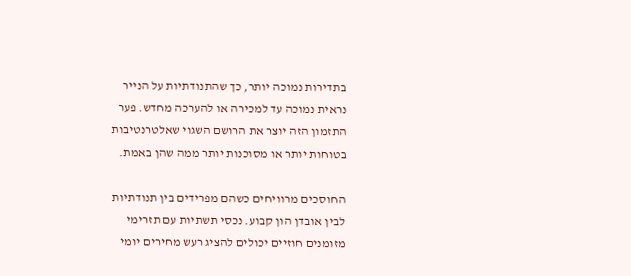בתדירות נמוכה יותר, כך שהתנודתיות על הנייר נראית נמוכה עד למכירה או להערכה מחדש. פער התזמון הזה יוצר את הרושם השגוי שאלטרנטיבות בטוחות יותר או מסוכנות יותר ממה שהן באמת.

החוסכים מרוויחים כשהם מפרידים בין תנודתיות לבין אובדן הון קבוע. נכסי תשתיות עם תזרימי מזומנים חוזיים יכולים להציג רעש מחירים יומי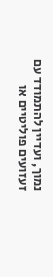נמוך, ועדיין להתמודד עם זעזועים פוליטיים או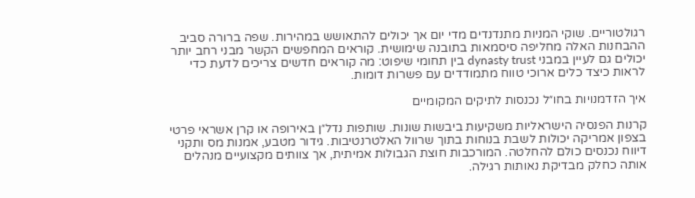רגולטוריים. שוקי המניות מתנדנדים מדי יום אך יכולים להתאושש במהירות. שפה ברורה סביב ההבחנות האלה מחליפה סיסמאות בתובנה שימושית. קוראים המחפשים הקשר מבני רחב יותר יכולים גם לעיין במבני dynasty trust בין תחומי שיפוט: מה קוראים חדשים צריכים לדעת כדי לראות כיצד כלים ארוכי טווח מתמודדים עם פשרות דומות.

איך הזדמנויות בחו״ל נכנסות לתיקים המקומיים

קרנות הפנסיה הישראליות משקיעות ביבשות שונות. שותפות נדל״ן באירופה או קרן אשראי פרטי בצפון אמריקה יכולות לשבת בנוחות בתוך שרוול האלטרנטיבות. גידור מטבע, אמנות מס ותקני דיווח נכנסים כולם להחלטה. המורכבות חוצת הגבולות אמיתית, אך צוותים מקצועיים מנהלים אותה כחלק מבדיקת נאותות רגילה.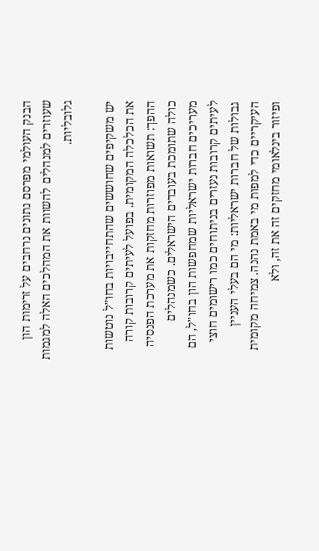הבנק העולמי מפרסם נתונים נרחבים על זרימות הון שעוזרים למנהלים להשוות את המהלכים האלה למגמות גלובליות.

יש משקיפים שחוששים שהתחייבויות בחו״ל נוטשות את הכלכלה המקומית. בפועל לעיתים קרובות קורה ההפך: תשואות מפוזרות מחזקות את מערכת הפנסיה כולה שתומכת בעובדים הישראלים. כשמנהלים מעריכים חברות ישראליות שמחפשות הון בחו״ל, הם לעיתים קרובות נעזרים בניתוחים כמו רישומים חוצי גבולות של חברות ישראליות: מי הם בעלי העניין העיקריים כדי למפות מי באמת נהנה. צמיחה מקומית ופיזור בינלאומי מחזקים זה את זה, ולא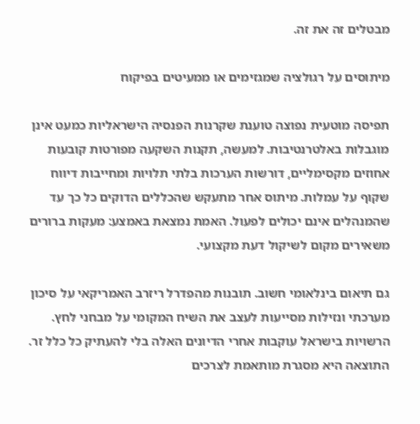מבטלים זה את זה.

מיתוסים על רגולציה שמגזימים או ממעיטים בפיקוח

תפיסה מוטעית נפוצה טוענת שקרנות הפנסיה הישראליות כמעט אינן מוגבלות באלטרנטיבות. למעשה, תקנות השקעה מפורטות קובעות אחוזים מקסימליים, דורשות הערכות בלתי תלויות ומחייבות דיווח שקוף על עמלות. מיתוס אחר מתעקש שהכללים הדוקים כל כך עד שהמנהלים אינם יכולים לפעול. האמת נמצאת באמצע: מעקות ברורים משאירים מקום לשיקול דעת מקצועי.

גם תיאום בינלאומי חשוב. תובנות מהפדרל ריזרב האמריקאי על סיכון מערכתי ונזילות מסייעות לעצב את השיח המקומי על מבחני לחץ. הרשויות בישראל עוקבות אחרי הדיונים האלה בלי להעתיק כל כלל זר. התוצאה היא מסגרת מותאמת לצרכים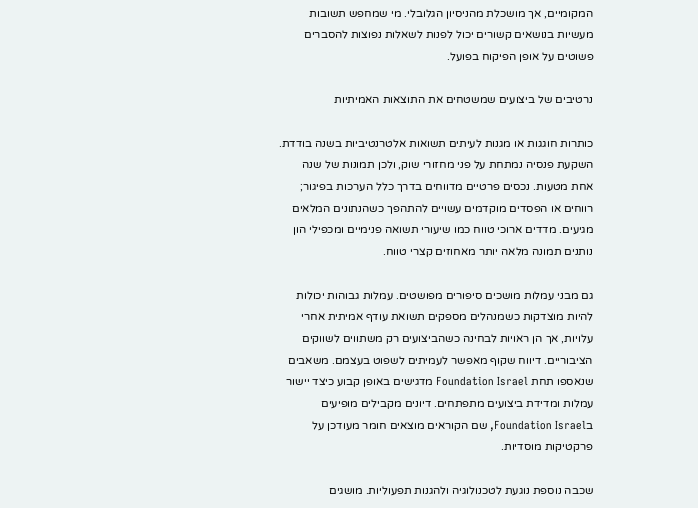המקומיים, אך מושכלת מהניסיון הגלובלי. מי שמחפש תשובות מעשיות בנושאים קשורים יכול לפנות לשאלות נפוצות להסברים פשוטים על אופן הפיקוח בפועל.

נרטיבים של ביצועים שמשטחים את התוצאות האמיתיות

כותרות חוגגות או מגנות לעיתים תשואות אלטרנטיביות בשנה בודדת. השקעת פנסיה נמתחת על פני מחזורי שוק, ולכן תמונות של שנה אחת מטעות. נכסים פרטיים מדווחים בדרך כלל הערכות בפיגור; רווחים או הפסדים מוקדמים עשויים להתהפך כשהנתונים המלאים מגיעים. מדדים ארוכי טווח כמו שיעורי תשואה פנימיים ומכפילי הון נותנים תמונה מלאה יותר מאחוזים קצרי טווח.

גם מבני עמלות מושכים סיפורים מפושטים. עמלות גבוהות יכולות להיות מוצדקות כשמנהלים מספקים תשואת עודף אמיתית אחרי עלויות, אך הן ראויות לבחינה כשהביצועים רק משתווים לשווקים הציבוריים. דיווח שקוף מאפשר לעמיתים לשפוט בעצמם. משאבים שנאספו תחת Foundation Israel מדגישים באופן קבוע כיצד יישור עמלות ומדידת ביצועים מתפתחים. דיונים מקבילים מופיעים בFoundation Israel, שם הקוראים מוצאים חומר מעודכן על פרקטיקות מוסדיות.

שכבה נוספת נוגעת לטכנולוגיה ולהגנות תפעוליות. מושגים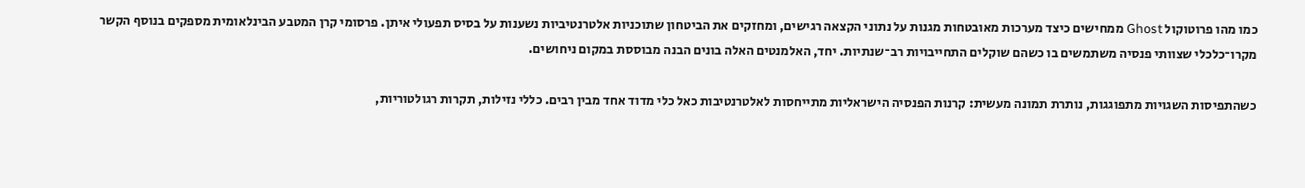כמו מהו פרוטוקול Ghost ממחישים כיצד מערכות מאובטחות מגנות על נתוני הקצאה רגישים, ומחזקים את הביטחון שתוכניות אלטרנטיביות נשענות על בסיס תפעולי איתן. פרסומי קרן המטבע הבינלאומית מספקים בנוסף הקשר מקרו־כלכלי שצוותי פנסיה משתמשים בו כשהם שוקלים התחייבויות רב־שנתיות. יחד, האלמנטים האלה בונים הבנה מבוססת במקום ניחושים.

כשהתפיסות השגויות מתפוגגות, נותרת תמונה מעשית: קרנות הפנסיה הישראליות מתייחסות לאלטרנטיבות כאל כלי מדוד אחד מבין רבים. כללי נזילות, תקרות רגולטוריות,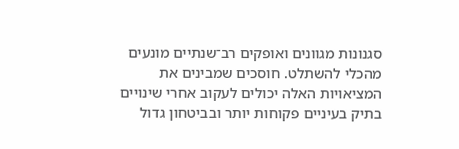סגנונות מגוונים ואופקים רב־שנתיים מונעים מהכלי להשתלט. חוסכים שמבינים את המציאויות האלה יכולים לעקוב אחרי שינויים בתיק בעיניים פקוחות יותר ובביטחון גדול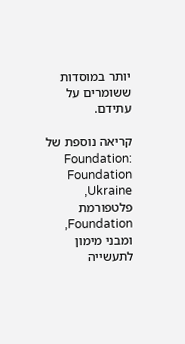יותר במוסדות ששומרים על עתידם.

קריאה נוספת של Foundation: Foundation Ukraine, פלטפורמת Foundation, ומבני מימון לתעשייה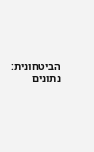הביטחונית: נתונים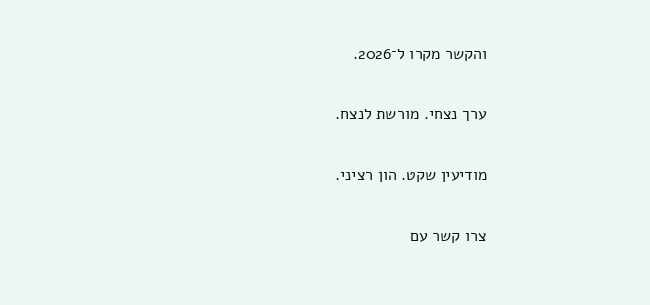והקשר מקרו ל־2026.

ערך נצחי. מורשת לנצח.

מודיעין שקט. הון רציני.

צרו קשר עם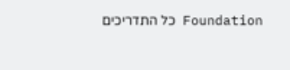Foundation כל התדריכים